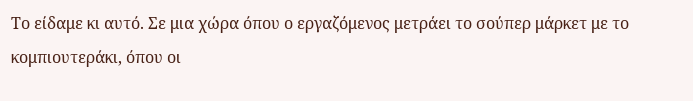Το είδαμε κι αυτό. Σε μια χώρα όπου ο εργαζόμενος μετράει το σούπερ μάρκετ με το κομπιουτεράκι, όπου οι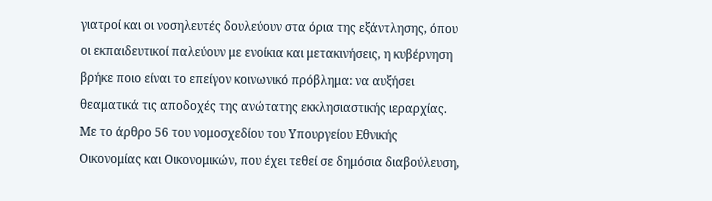γιατροί και οι νοσηλευτές δουλεύουν στα όρια της εξάντλησης, όπου οι εκπαιδευτικοί παλεύουν με ενοίκια και μετακινήσεις, η κυβέρνηση βρήκε ποιο είναι το επείγον κοινωνικό πρόβλημα: να αυξήσει θεαματικά τις αποδοχές της ανώτατης εκκλησιαστικής ιεραρχίας.
Με το άρθρο 56 του νομοσχεδίου του Υπουργείου Εθνικής Οικονομίας και Οικονομικών, που έχει τεθεί σε δημόσια διαβούλευση,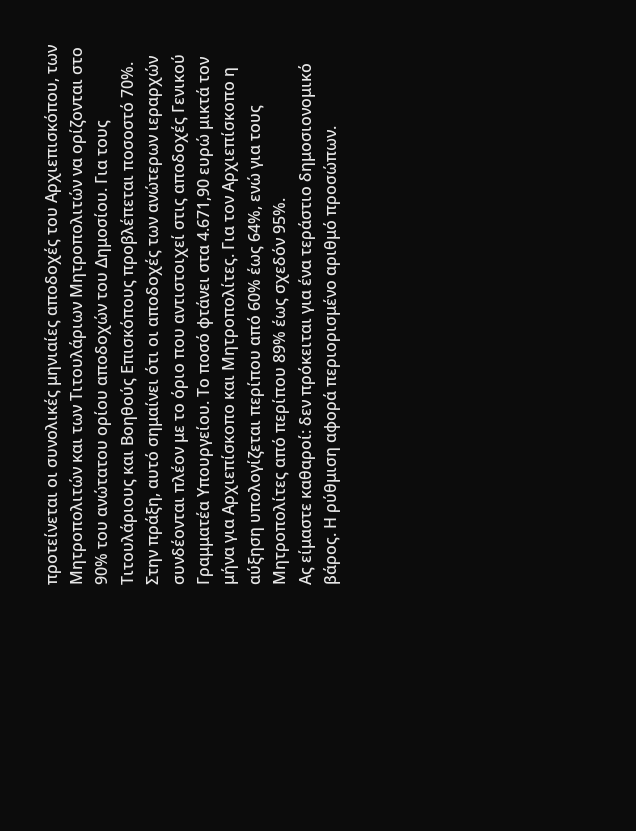προτείνεται οι συνολικές μηνιαίες αποδοχές του Αρχιεπισκόπου, των Μητροπολιτών και των Τιτουλάριων Μητροπολιτών να ορίζονται στο 90% του ανώτατου ορίου αποδοχών του Δημοσίου. Για τους Τιτουλάριους και Βοηθούς Επισκόπους προβλέπεται ποσοστό 70%.
Στην πράξη, αυτό σημαίνει ότι οι αποδοχές των ανώτερων ιεραρχών συνδέονται πλέον με το όριο που αντιστοιχεί στις αποδοχές Γενικού Γραμματέα Υπουργείου. Το ποσό φτάνει στα 4.671,90 ευρώ μικτά τον μήνα για Αρχιεπίσκοπο και Μητροπολίτες. Για τον Αρχιεπίσκοπο η αύξηση υπολογίζεται περίπου από 60% έως 64%, ενώ για τους Μητροπολίτες από περίπου 89% έως σχεδόν 95%.
Ας είμαστε καθαροί: δεν πρόκειται για ένα τεράστιο δημοσιονομικό βάρος. Η ρύθμιση αφορά περιορισμένο αριθμό προσώπων.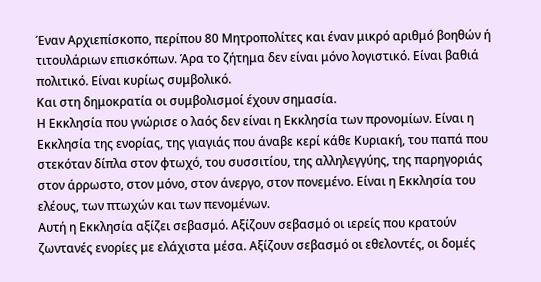Έναν Αρχιεπίσκοπο, περίπου 80 Μητροπολίτες και έναν μικρό αριθμό βοηθών ή τιτουλάριων επισκόπων. Άρα το ζήτημα δεν είναι μόνο λογιστικό. Είναι βαθιά πολιτικό. Είναι κυρίως συμβολικό.
Και στη δημοκρατία οι συμβολισμοί έχουν σημασία.
Η Εκκλησία που γνώρισε ο λαός δεν είναι η Εκκλησία των προνομίων. Είναι η Εκκλησία της ενορίας, της γιαγιάς που άναβε κερί κάθε Κυριακή, του παπά που στεκόταν δίπλα στον φτωχό, του συσσιτίου, της αλληλεγγύης, της παρηγοριάς στον άρρωστο, στον μόνο, στον άνεργο, στον πονεμένο. Είναι η Εκκλησία του ελέους, των πτωχών και των πενομένων.
Αυτή η Εκκλησία αξίζει σεβασμό. Αξίζουν σεβασμό οι ιερείς που κρατούν ζωντανές ενορίες με ελάχιστα μέσα. Αξίζουν σεβασμό οι εθελοντές, οι δομές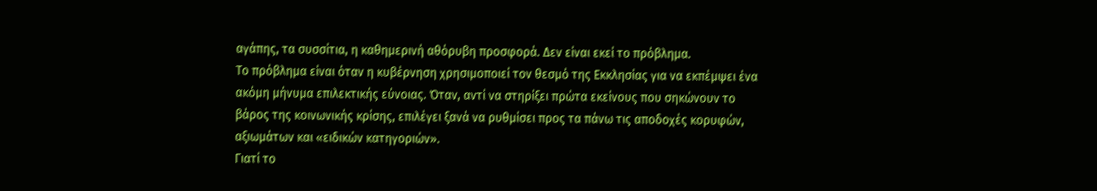αγάπης, τα συσσίτια, η καθημερινή αθόρυβη προσφορά. Δεν είναι εκεί το πρόβλημα.
Το πρόβλημα είναι όταν η κυβέρνηση χρησιμοποιεί τον θεσμό της Εκκλησίας για να εκπέμψει ένα ακόμη μήνυμα επιλεκτικής εύνοιας. Όταν, αντί να στηρίξει πρώτα εκείνους που σηκώνουν το βάρος της κοινωνικής κρίσης, επιλέγει ξανά να ρυθμίσει προς τα πάνω τις αποδοχές κορυφών, αξιωμάτων και «ειδικών κατηγοριών».
Γιατί το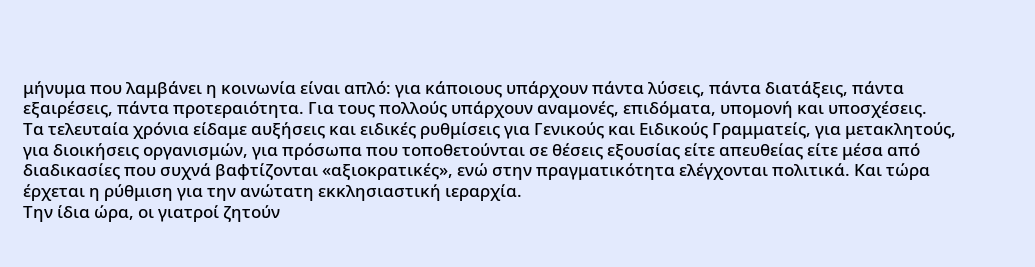μήνυμα που λαμβάνει η κοινωνία είναι απλό: για κάποιους υπάρχουν πάντα λύσεις, πάντα διατάξεις, πάντα εξαιρέσεις, πάντα προτεραιότητα. Για τους πολλούς υπάρχουν αναμονές, επιδόματα, υπομονή και υποσχέσεις.
Τα τελευταία χρόνια είδαμε αυξήσεις και ειδικές ρυθμίσεις για Γενικούς και Ειδικούς Γραμματείς, για μετακλητούς, για διοικήσεις οργανισμών, για πρόσωπα που τοποθετούνται σε θέσεις εξουσίας είτε απευθείας είτε μέσα από διαδικασίες που συχνά βαφτίζονται «αξιοκρατικές», ενώ στην πραγματικότητα ελέγχονται πολιτικά. Και τώρα έρχεται η ρύθμιση για την ανώτατη εκκλησιαστική ιεραρχία.
Την ίδια ώρα, οι γιατροί ζητούν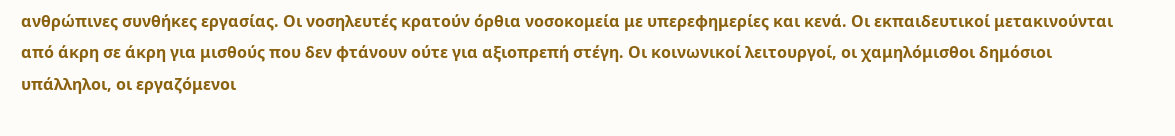ανθρώπινες συνθήκες εργασίας. Οι νοσηλευτές κρατούν όρθια νοσοκομεία με υπερεφημερίες και κενά. Οι εκπαιδευτικοί μετακινούνται από άκρη σε άκρη για μισθούς που δεν φτάνουν ούτε για αξιοπρεπή στέγη. Οι κοινωνικοί λειτουργοί, οι χαμηλόμισθοι δημόσιοι υπάλληλοι, οι εργαζόμενοι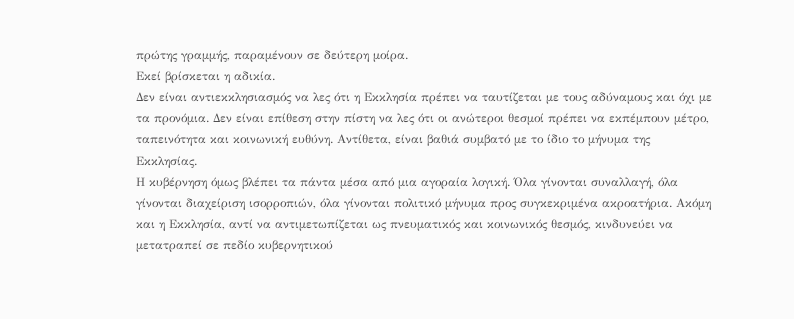πρώτης γραμμής, παραμένουν σε δεύτερη μοίρα.
Εκεί βρίσκεται η αδικία.
Δεν είναι αντιεκκλησιασμός να λες ότι η Εκκλησία πρέπει να ταυτίζεται με τους αδύναμους και όχι με τα προνόμια. Δεν είναι επίθεση στην πίστη να λες ότι οι ανώτεροι θεσμοί πρέπει να εκπέμπουν μέτρο, ταπεινότητα και κοινωνική ευθύνη. Αντίθετα, είναι βαθιά συμβατό με το ίδιο το μήνυμα της Εκκλησίας.
Η κυβέρνηση όμως βλέπει τα πάντα μέσα από μια αγοραία λογική. Όλα γίνονται συναλλαγή, όλα γίνονται διαχείριση ισορροπιών, όλα γίνονται πολιτικό μήνυμα προς συγκεκριμένα ακροατήρια. Ακόμη και η Εκκλησία, αντί να αντιμετωπίζεται ως πνευματικός και κοινωνικός θεσμός, κινδυνεύει να μετατραπεί σε πεδίο κυβερνητικού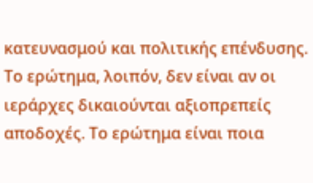κατευνασμού και πολιτικής επένδυσης.
Το ερώτημα, λοιπόν, δεν είναι αν οι ιεράρχες δικαιούνται αξιοπρεπείς αποδοχές. Το ερώτημα είναι ποια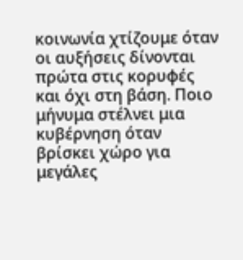κοινωνία χτίζουμε όταν οι αυξήσεις δίνονται πρώτα στις κορυφές και όχι στη βάση. Ποιο μήνυμα στέλνει μια κυβέρνηση όταν βρίσκει χώρο για μεγάλες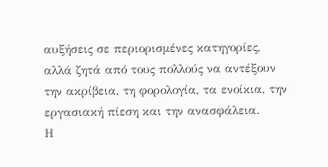αυξήσεις σε περιορισμένες κατηγορίες, αλλά ζητά από τους πολλούς να αντέξουν την ακρίβεια, τη φορολογία, τα ενοίκια, την εργασιακή πίεση και την ανασφάλεια.
Η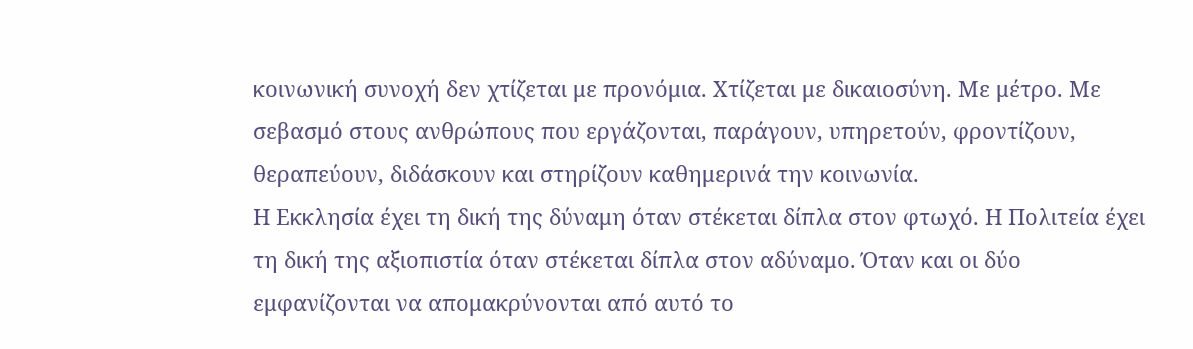κοινωνική συνοχή δεν χτίζεται με προνόμια. Χτίζεται με δικαιοσύνη. Με μέτρο. Με σεβασμό στους ανθρώπους που εργάζονται, παράγουν, υπηρετούν, φροντίζουν, θεραπεύουν, διδάσκουν και στηρίζουν καθημερινά την κοινωνία.
Η Εκκλησία έχει τη δική της δύναμη όταν στέκεται δίπλα στον φτωχό. Η Πολιτεία έχει τη δική της αξιοπιστία όταν στέκεται δίπλα στον αδύναμο. Όταν και οι δύο εμφανίζονται να απομακρύνονται από αυτό το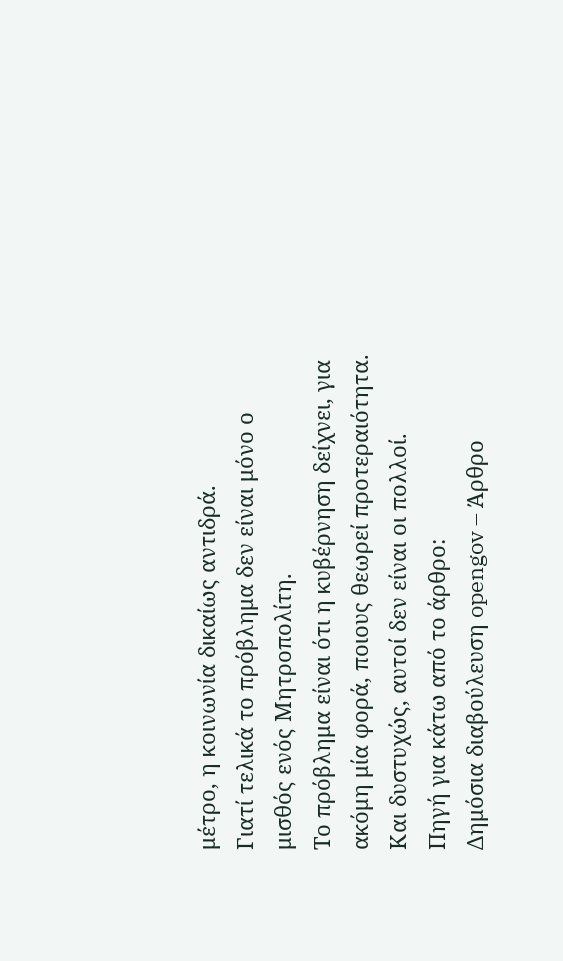μέτρο, η κοινωνία δικαίως αντιδρά.
Γιατί τελικά το πρόβλημα δεν είναι μόνο ο μισθός ενός Μητροπολίτη.
Το πρόβλημα είναι ότι η κυβέρνηση δείχνει, για ακόμη μία φορά, ποιους θεωρεί προτεραιότητα.
Και δυστυχώς, αυτοί δεν είναι οι πολλοί.
Πηγή για κάτω από το άρθρο:
Δημόσια διαβούλευση opengov – Άρθρο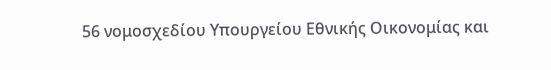56 νομοσχεδίου Υπουργείου Εθνικής Οικονομίας και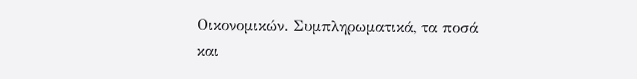Οικονομικών. Συμπληρωματικά, τα ποσά και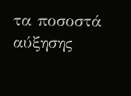τα ποσοστά αύξησης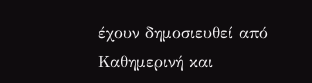έχουν δημοσιευθεί από Καθημερινή και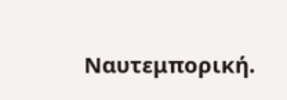Ναυτεμπορική.